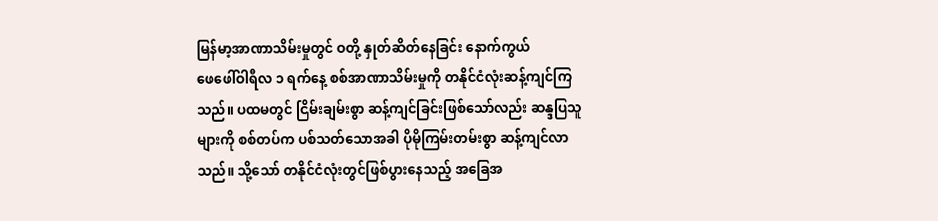မြန်မာ့အာဏာသိမ်းမှုတွင် ဝတို့ နှုတ်ဆိတ်နေခြင်း နောက်ကွယ်
ဖေဖေါ်ဝါရီလ ၁ ရက်နေ့ စစ်အာဏာသိမ်းမှုကို တနိုင်ငံလုံးဆန့်ကျင်ကြသည်။ ပထမတွင် ငြိမ်းချမ်းစွာ ဆန့်ကျင်ခြင်းဖြစ်သော်လည်း ဆန္ဒပြသူများကို စစ်တပ်က ပစ်သတ်သောအခါ ပိုမိုကြမ်းတမ်းစွာ ဆန့်ကျင်လာသည်။ သို့သော် တနိုင်ငံလုံးတွင်ဖြစ်ပွားနေသည့် အခြေအ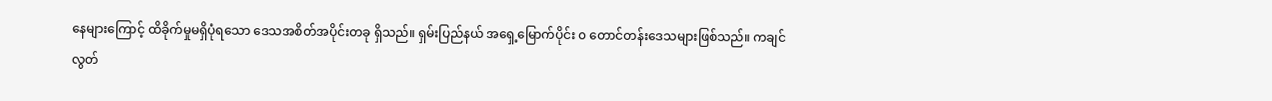နေများကြောင့် ထိခိုက်မှုမရှိပုံရသော ဒေသအစိတ်အပိုင်းတခု ရှိသည်။ ရှမ်းပြည်နယ် အရှေ့မြောက်ပိုင်း ၀ တောင်တန်းဒေသများဖြစ်သည်။ ကချင်လွတ်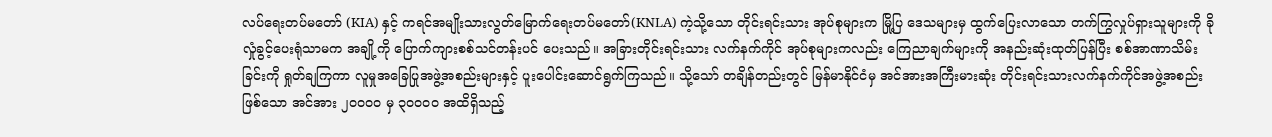လပ်ရေးတပ်မတော် (KIA) နှင့် ကရင်အမျိုးသားလွတ်မြောက်ရေးတပ်မတော်(KNLA) ကဲ့သို့သော တိုင်းရင်းသား အုပ်စုများက မြို့ပြ ဒေသများမှ ထွက်ပြေးလာသော တက်ကြွလှုပ်ရှားသူများကို ခိုလှုံခွင့်ပေးရုံသာမက အချို့ကို ပြောက်ကျားစစ်သင်တန်းပင် ပေးသည်။ အခြားတိုင်းရင်းသား လက်နက်ကိုင် အုပ်စုများကလည်း ကြေညာချက်များကို အနည်းဆုံးထုတ်ပြန်ပြီး စစ်အာဏာသိမ်းခြင်းကို ရှုတ်ချကြကာ လူမှုအခြေပြုအဖွဲ့အစည်းများနှင့် ပူးပေါင်းဆောင်ရွက်ကြသည်။ သို့သော် တချိန်တည်းတွင် မြန်မာနိုင်ငံမှ အင်အားအကြီးမားဆုံး တိုင်းရင်းသားလက်နက်ကိုင်အဖွဲ့အစည်းဖြစ်သော အင်အား ၂၀၀၀၀ မှ ၃၀၀၀၀ အထိရှိသည့်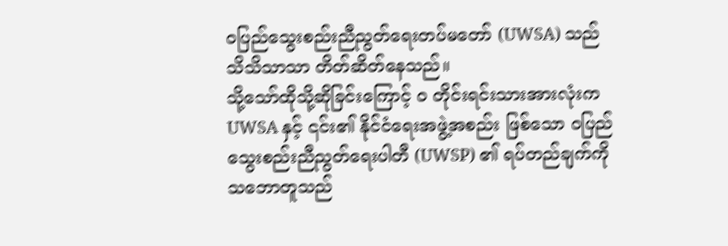၀ပြည်သွေးစည်းညီညွတ်ရေးတပ်မတော် (UWSA) သည် သိသိသာသာ တိတ်ဆိတ်နေသည်။
သို့သော်ထိုသို့ဆိုခြင်းကြောင့် ၀ တိုင်းရင်းသားအားလုံးက UWSA နှင့် ၎င်း၏ နိုင်ငံရေးအဖွဲ့အစည်း ဖြစ်သော ၀ပြည်သွေးစည်းညီညွတ်ရေးပါတီ (UWSP) ၏ ရပ်တည်ချက်ကို သဘောတူသည်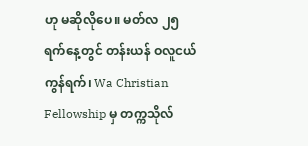ဟု မဆိုလိုပေ။ မတ်လ ၂၅ ရက်နေ့တွင် တန်းယန် ဝလူငယ်ကွန်ရက်၊ Wa Christian Fellowship မှ တက္ကသိုလ်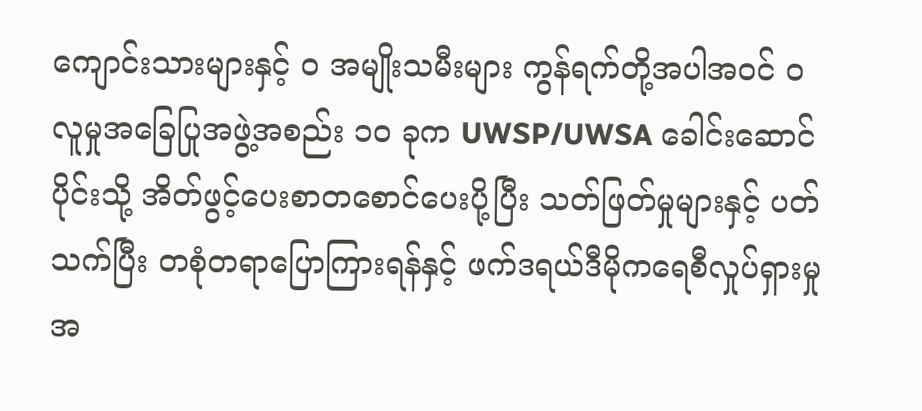ကျောင်းသားများနှင့် ၀ အမျိုးသမီးများ ကွန်ရက်တို့အပါအဝင် ၀ လူမှုအခြေပြုအဖွဲ့အစည်း ၁၀ ခုက UWSP/UWSA ခေါင်းဆောင်ပိုင်းသို့ အိတ်ဖွင့်ပေးစာတစောင်ပေးပို့ပြီး သတ်ဖြတ်မှုများနှင့် ပတ်သက်ပြီး တစုံတရာပြောကြားရန်နှင့် ဖက်ဒရယ်ဒီမိုကရေစီလှုပ်ရှားမှုအ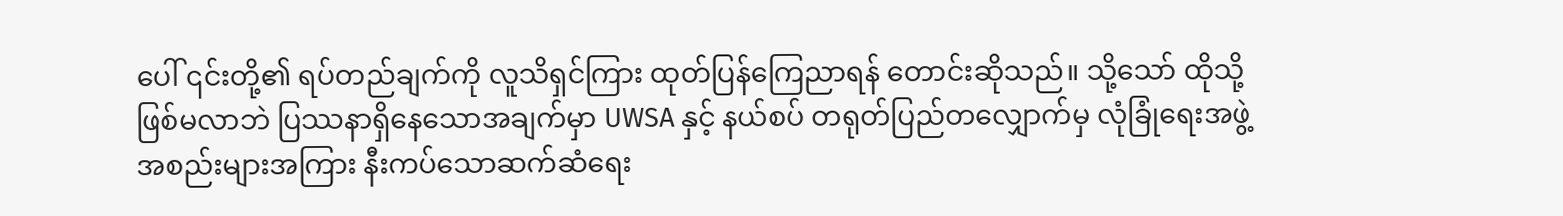ပေါ် ၎င်းတို့၏ ရပ်တည်ချက်ကို လူသိရှင်ကြား ထုတ်ပြန်ကြေညာရန် တောင်းဆိုသည်။ သို့သော် ထိုသို့ဖြစ်မလာဘဲ ပြဿနာရှိနေသောအချက်မှာ UWSA နှင့် နယ်စပ် တရုတ်ပြည်တလျှောက်မှ လုံခြုံရေးအဖွဲ့အစည်းများအကြား နီးကပ်သောဆက်ဆံရေး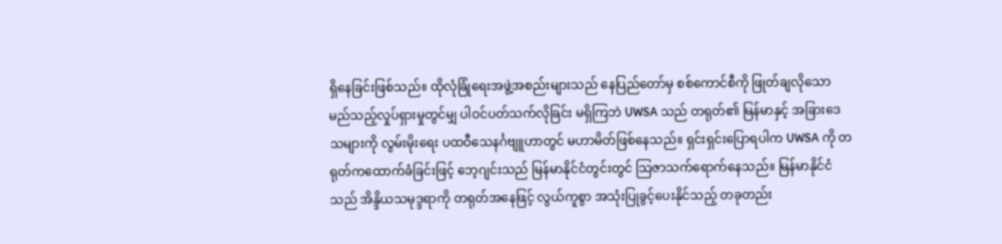ရှိနေခြင်းဖြစ်သည်။ ထိုလုံခြုံရေးအဖွဲ့အစည်းများသည် နေပြည်တော်မှ စစ်ကောင်စီကို ဖြုတ်ချလိုသော မည်သည့်လှုပ်ရှားမှုတွင်မျှ ပါဝင်ပတ်သက်လိုခြင်း မရှိကြဘဲ UWSA သည် တရုတ်၏ မြန်မာနှင့် အခြားဒေသများကို လွမ်းမိုးရေး ပထဝီသေနင်္ဂဗျူဟာတွင် မဟာမိတ်ဖြစ်နေသည်။ ရှင်းရှင်းပြောရပါက UWSA ကို တရုတ်ကထောက်ခံခြင်းဖြင့် ဘေ့ဂျင်းသည် မြန်မာနိုင်ငံတွင်းတွင် သြဇာသက်ရောက်နေသည်။ မြန်မာနိုင်ငံသည် အိန္ဒိယသမုဒ္ဒရာကို တရုတ်အနေဖြင့် လွယ်ကူစွာ အသုံးပြုခွင့်ပေးနိုင်သည့် တခုတည်း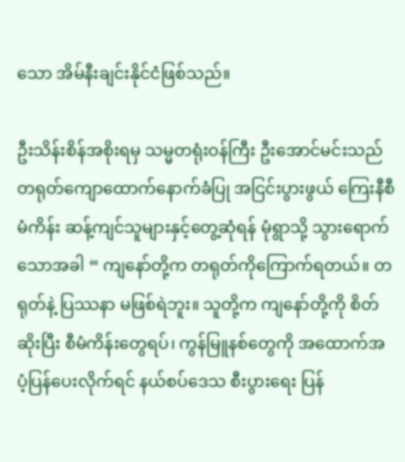သော အိမ်နီးချင်းနိုင်ငံဖြစ်သည်။

ဦးသိန်းစိန်အစိုးရမှ သမ္မတရုံးဝန်ကြီး ဦးအောင်မင်းသည် တရုတ်ကျောထောက်နောက်ခံပြု အငြင်းပွားဖွယ် ကြေးနီစီမံကိန်း ဆန့်ကျင်သူများနှင့်တွေ့ဆုံရန် မုံရွာသို့ သွားရောက်သောအခါ “ ကျနော်တို့က တရုတ်ကိုကြောက်ရတယ်။ တရုတ်နဲ့ ပြဿနာ မဖြစ်ရဲဘူး။ သူတို့က ကျနော်တို့ကို စိတ်ဆိုးပြီး စီမံကိန်းတွေရပ်၊ ကွန်မြူနစ်တွေကို အထောက်အပံ့ပြန်ပေးလိုက်ရင် နယ်စပ်ဒေသ စီးပွားရေး ပြန်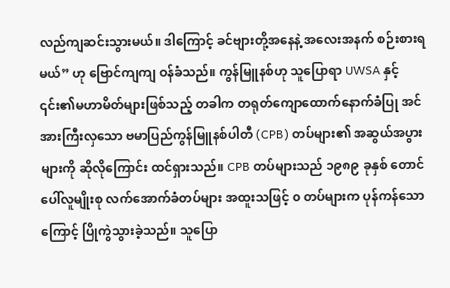လည်ကျဆင်းသွားမယ်။ ဒါကြောင့် ခင်ဗျားတို့အနေနဲ့ အလေးအနက် စဉ်းစားရမယ်” ဟု ဗြောင်ကျကျ ဝန်ခံသည်။ ကွန်မြူနစ်ဟု သူပြောရာ UWSA နှင့် ၎င်း၏မဟာမိတ်များဖြစ်သည့် တခါက တရုတ်ကျောထောက်နောက်ခံပြု အင်အားကြီးလှသော ဗမာပြည်ကွန်မြူနစ်ပါတီ (CPB) တပ်များ၏ အဆွယ်အပွားများကို ဆိုလိုကြောင်း ထင်ရှားသည်။ CPB တပ်များသည် ၁၉၈၉ ခုနှစ် တောင်ပေါ်လူမျိုးစု လက်အောက်ခံတပ်များ အထူးသဖြင့် ၀ တပ်များက ပုန်ကန်သောကြောင့် ပြိုကွဲသွားခဲ့သည်။ သူပြော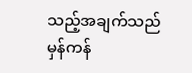သည့်အချက်သည် မှန်ကန်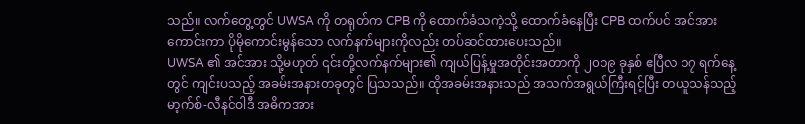သည်။ လက်တွေ့တွင် UWSA ကို တရုတ်က CPB ကို ထောက်ခံသကဲ့သို့ ထောက်ခံနေပြီး CPB ထက်ပင် အင်အားကောင်းကာ ပိုမိုကောင်းမွန်သော လက်နက်များကိုလည်း တပ်ဆင်ထားပေးသည်။
UWSA ၏ အင်အား သို့မဟုတ် ၎င်းတို့လက်နက်များ၏ ကျယ်ပြန့်မှုအတိုင်းအတာကို ၂၀၁၉ ခုနှစ် ဧပြီလ ၁၇ ရက်နေ့တွင် ကျင်းပသည့် အခမ်းအနားတခုတွင် ပြသသည်။ ထိုအခမ်းအနားသည် အသက်အရွယ်ကြီးရင့်ပြီး တယူသန်သည့် မာ့က်စ်-လီနင်ဝါဒီ အဓိကအား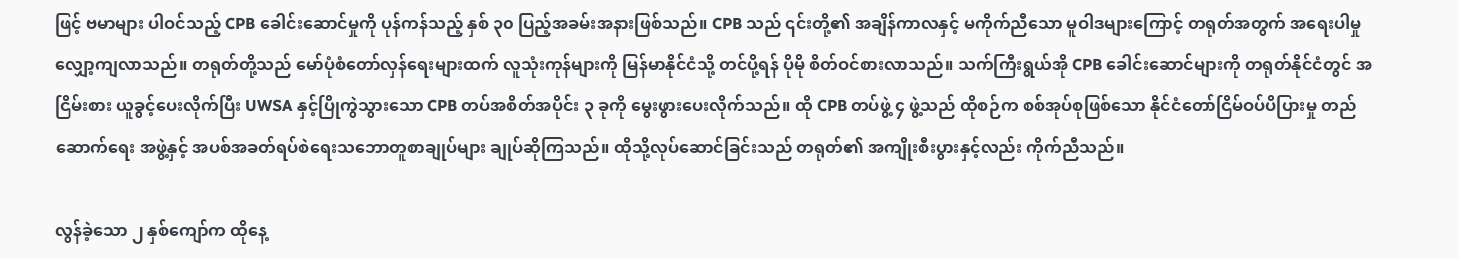ဖြင့် ဗမာများ ပါဝင်သည့် CPB ခေါင်းဆောင်မှုကို ပုန်ကန်သည့် နှစ် ၃၀ ပြည့်အခမ်းအနားဖြစ်သည်။ CPB သည် ၎င်းတို့၏ အချိန်ကာလနှင့် မကိုက်ညီသော မူဝါဒများကြောင့် တရုတ်အတွက် အရေးပါမှုလျှော့ကျလာသည်။ တရုတ်တို့သည် မော်ပုံစံတော်လှန်ရေးများထက် လူသုံးကုန်များကို မြန်မာနိုင်ငံသို့ တင်ပို့ရန် ပိုမို စိတ်ဝင်စားလာသည်။ သက်ကြီးရွယ်အို CPB ခေါင်းဆောင်များကို တရုတ်နိုင်ငံတွင် အငြိမ်းစား ယူခွင့်ပေးလိုက်ပြီး UWSA နှင့်ပြိုကွဲသွားသော CPB တပ်အစိတ်အပိုင်း ၃ ခုကို မွေးဖွားပေးလိုက်သည်။ ထို CPB တပ်ဖွဲ့ ၄ ဖွဲ့သည် ထိုစဉ်က စစ်အုပ်စုဖြစ်သော နိုင်ငံတော်ငြိမ်ဝပ်ပိပြားမှု တည်ဆောက်ရေး အဖွဲ့နှင့် အပစ်အခတ်ရပ်စဲရေးသဘောတူစာချုပ်များ ချုပ်ဆိုကြသည်။ ထိုသို့လုပ်ဆောင်ခြင်းသည် တရုတ်၏ အကျိုးစီးပွားနှင့်လည်း ကိုက်ညီသည်။

လွန်ခဲ့သော ၂ နှစ်ကျော်က ထိုနေ့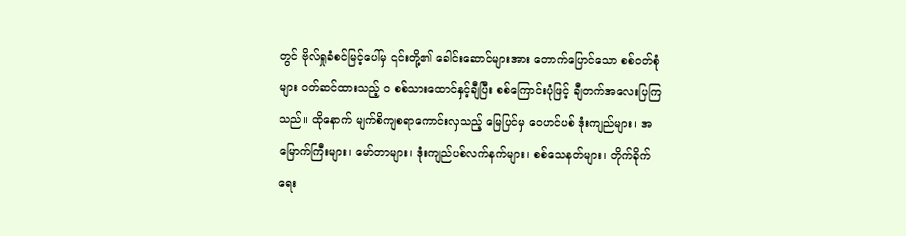တွင် ဗိုလ်ရှုခံစင်မြင့်ပေါ်မှ ၎င်းတို့၏ ခေါင်းဆောင်များအား တောက်ပြောင်သော စစ်ဝတ်စုံများ ဝတ်ဆင်ထားသည့် ၀ စစ်သားထောင်နှင့်ချီပြီး စစ်ကြောင်းပုံဖြင့် ချီတက်အလေးပြကြသည်။ ထိုနောက် မျက်စိကျစရာကောင်းလှသည့် မြေပြင်မှ ဝေဟင်ပစ် ဒုံးကျည်များ၊ အမြောက်ကြီးများ၊ မော်တာများ၊ ဒုံးကျည်ပစ်လက်နက်များ၊ စစ်သေနတ်များ၊ တိုက်ခိုက်ရေး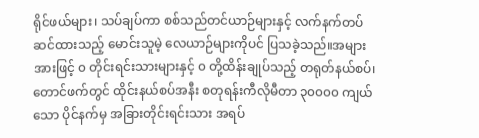ရိုင်ဖယ်များ၊ သပ်ချပ်ကာ စစ်သည်တင်ယာဉ်များနှင့် လက်နက်တပ်ဆင်ထားသည့် မောင်းသူမဲ့ လေယာဉ်များကိုပင် ပြသခဲ့သည်။အများအားဖြင့် ၀ တိုင်းရင်းသားများနှင့် ၀ တို့ထိန်းချုပ်သည့် တရုတ်နယ်စပ်၊ တောင်ဖက်တွင် ထိုင်းနယ်စပ်အနီး စတုရန်းကီလိုမီတာ ၃၀၀၀၀ ကျယ်သော ပိုင်နက်မှ အခြားတိုင်းရင်းသား အရပ်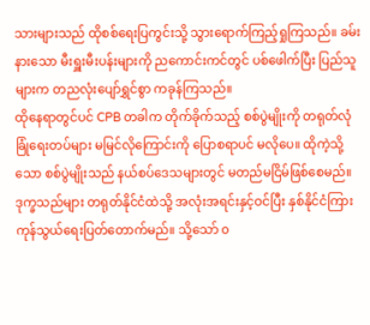သားများသည် ထိုစစ်ရေးပြကွင်းသို့ သွားရောက်ကြည့်ရှုကြသည်။ ခမ်းနားသော မီးရှူးမီးပန်းများကို ညကောင်းကင်တွင် ပစ်ဖေါက်ပြီး ပြည်သူများက တညလုံးပျော်ရွှင်စွာ ကခုန်ကြသည်။
ထိုနေရာတွင်ပင် CPB တခါက တိုက်ခိုက်သည့် စစ်ပွဲမျိုးကို တရုတ်လုံခြုံရေးတပ်များ မမြင်လိုကြောင်းကို ပြောစရာပင် မလိုပေ။ ထိုကဲ့သို့သော စစ်ပွဲမျိုးသည် နယ်စပ်ဒေသများတွင် မတည်မငြိမ်ဖြစ်စေမည်။ ဒုက္ခသည်များ တရုတ်နိုင်ငံထဲသို့ အလုံးအရင်းနှင့်ဝင်ပြီး နှစ်နိုင်ငံကြား ကုန်သွယ်ရေးပြတ်တောက်မည်။ သို့သော် ၀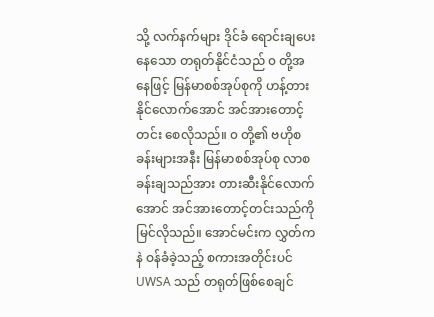သို့ လက်နက်များ ဒိုင်ခံ ရောင်းချပေးနေသော တရုတ်နိုင်ငံသည် ၀ တို့အနေဖြင့် မြန်မာစစ်အုပ်စုကို ဟန့်တားနိုင်လောက်အောင် အင်အားတောင့်တင်း စေလိုသည်။ ၀ တို့၏ ဗဟိုစခန်းများအနီး မြန်မာစစ်အုပ်စု လာစခန်းချသည်အား တားဆီးနိုင်လောက်အောင် အင်အားတောင့်တင်းသည်ကို မြင်လိုသည်။ အောင်မင်းက လွှတ်ကနဲ ဝန်ခံခဲ့သည့် စကားအတိုင်းပင် UWSA သည် တရုတ်ဖြစ်စေချင်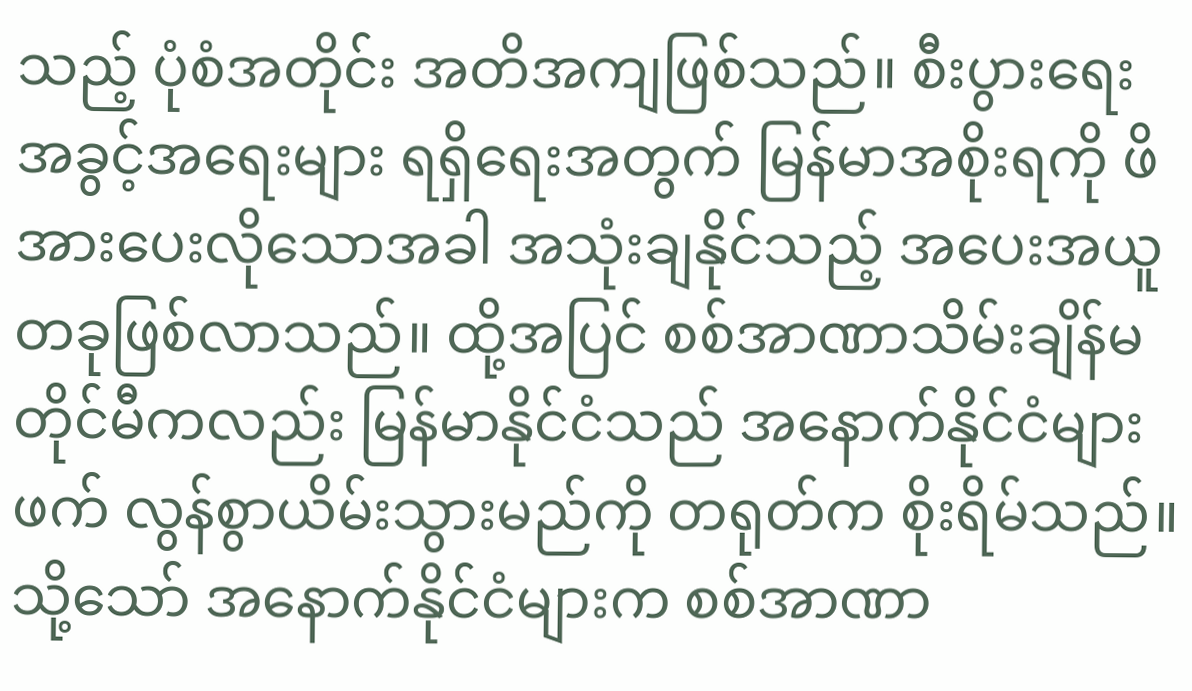သည့် ပုံစံအတိုင်း အတိအကျဖြစ်သည်။ စီးပွားရေးအခွင့်အရေးများ ရရှိရေးအတွက် မြန်မာအစိုးရကို ဖိအားပေးလိုသောအခါ အသုံးချနိုင်သည့် အပေးအယူတခုဖြစ်လာသည်။ ထို့အပြင် စစ်အာဏာသိမ်းချိန်မတိုင်မီကလည်း မြန်မာနိုင်ငံသည် အနောက်နိုင်ငံများဖက် လွန်စွာယိမ်းသွားမည်ကို တရုတ်က စိုးရိမ်သည်။ သို့သော် အနောက်နိုင်ငံများက စစ်အာဏာ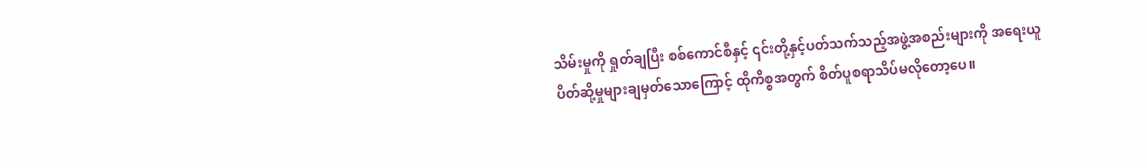သိမ်းမှုကို ရှုတ်ချပြီး စစ်ကောင်စီနှင့် ၎င်းတို့နှင့်ပတ်သက်သည့်အဖွဲ့အစည်းများကို အရေးယူ ပိတ်ဆို့မှုများချမှတ်သောကြောင့် ထိုကိစ္စအတွက် စိတ်ပူစရာသိပ်မလိုတော့ပေ။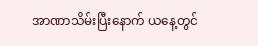အာဏာသိမ်းပြီးနောက် ယနေ့တွင်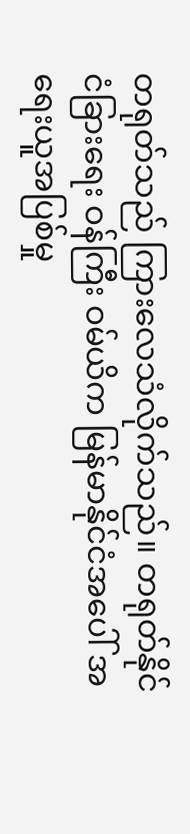တရုတ်သည် ကြားလေသံလိုက်သည်။ တရုတ်နိုင်ငံခြားရေး ဝန်ကြီး ဝမ်ယိက မြန်မာနိုင်ငံအပေါ် အရေးယူအပြစ်မှု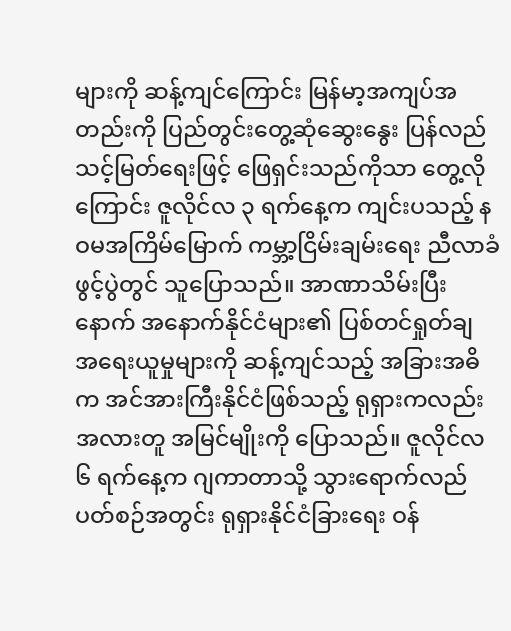များကို ဆန့်ကျင်ကြောင်း မြန်မာ့အကျပ်အတည်းကို ပြည်တွင်းတွေ့ဆုံဆွေးနွေး ပြန်လည်သင့်မြတ်ရေးဖြင့် ဖြေရှင်းသည်ကိုသာ တွေ့လိုကြောင်း ဇူလိုင်လ ၃ ရက်နေ့က ကျင်းပသည့် နဝမအကြိမ်မြောက် ကမ္ဘာ့ငြိမ်းချမ်းရေး ညီလာခံ ဖွင့်ပွဲတွင် သူပြောသည်။ အာဏာသိမ်းပြီးနောက် အနောက်နိုင်ငံများ၏ ပြစ်တင်ရှုတ်ချ အရေးယူမှုများကို ဆန့်ကျင်သည့် အခြားအဓိက အင်အားကြီးနိုင်ငံဖြစ်သည့် ရုရှားကလည်း အလားတူ အမြင်မျိုးကို ပြောသည်။ ဇူလိုင်လ ၆ ရက်နေ့က ဂျကာတာသို့ သွားရောက်လည်ပတ်စဉ်အတွင်း ရုရှားနိုင်ငံခြားရေး ဝန်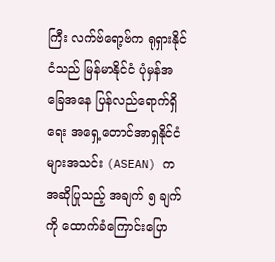ကြီး လက်ဗ်ရော့ဗ်က ရုရှားနိုင်ငံသည် မြန်မာနိုင်ငံ ပုံမှန်အခြေအနေ ပြန်လည်ရောက်ရှိရေး အရှေ့တောင်အာရှနိုင်ငံများအသင်း (ASEAN) က အဆိုပြုသည့် အချက် ၅ ချက်ကို ထောက်ခံကြောင်းပြော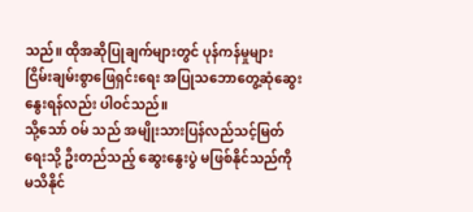သည်။ ထိုအဆိုပြုချက်များတွင် ပုန်ကန်မှုများ ငြိမ်းချမ်းစွာဖြေရှင်းရေး အပြုသဘောတွေ့ဆုံဆွေးနွေးရန်လည်း ပါဝင်သည်။
သို့သော် ဝမ် သည် အမျိုးသားပြန်လည်သင့်မြတ်ရေးသို့ ဦးတည်သည့် ဆွေးနွေးပွဲ မဖြစ်နိုင်သည်ကို မသိနိုင်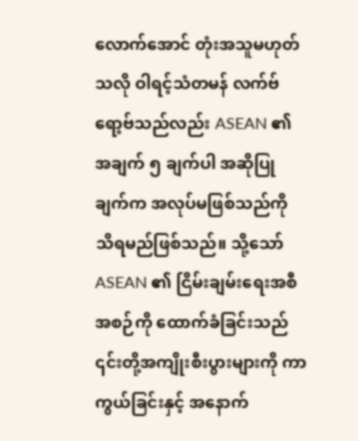လောက်အောင် တုံးအသူမဟုတ်သလို ဝါရင့်သံတမန် လက်ဗ်ရော့ဗ်သည်လည်း ASEAN ၏ အချက် ၅ ချက်ပါ အဆိုပြုချက်က အလုပ်မဖြစ်သည်ကို သိရမည်ဖြစ်သည်။ သို့သော် ASEAN ၏ ငြိမ်းချမ်းရေးအစီအစဉ်ကို ထောက်ခံခြင်းသည် ၎င်းတို့အကျိုးစီးပွားများကို ကာကွယ်ခြင်းနှင့် အနောက်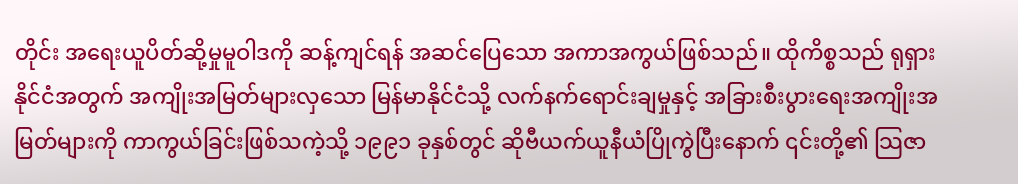တိုင်း အရေးယူပိတ်ဆို့မှုမူဝါဒကို ဆန့်ကျင်ရန် အဆင်ပြေသော အကာအကွယ်ဖြစ်သည်။ ထိုကိစ္စသည် ရုရှားနိုင်ငံအတွက် အကျိုးအမြတ်များလှသော မြန်မာနိုင်ငံသို့ လက်နက်ရောင်းချမှုနှင့် အခြားစီးပွားရေးအကျိုးအမြတ်များကို ကာကွယ်ခြင်းဖြစ်သကဲ့သို့ ၁၉၉၁ ခုနှစ်တွင် ဆိုဗီယက်ယူနီယံပြိုကွဲပြီးနောက် ၎င်းတို့၏ သြဇာ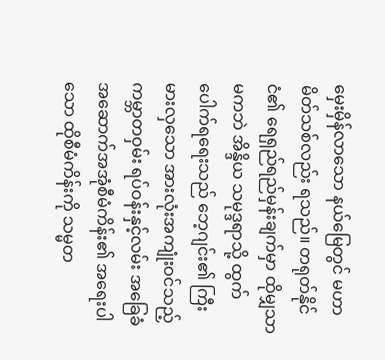မှေးမှိန်လာသော နယ်မြေတွင် မဟာမိတ်သစ်လည်း ရသည်။ တရုတ်နိုင်ငံ၏ ရေရှည်ရည်မှန်းချက်မှာ ထိုမျှသာမကဘဲ အိန္ဒိယ သမုဒ္ဒရာသို့ ထွက်ပေါက်ရရေးသည် ဘေ့ဂျင်း၏ ကြီးမားလှသော အားလုံးအကျုံးဝင်သည့် ကမ္ဘာတဝှမ်း ရပ်ဝန်းနှင့်လမ်း အခြေခံအဆောက်အအုံစီမံကိန်း၏ အရေးပါသော ထိုစီမံကိန်းကို သမ္မတ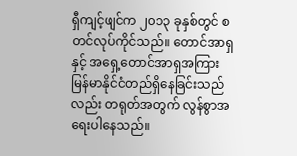ရှီကျင့်ဖျင်က ၂၀၁၃ ခုနှစ်တွင် စတင်လုပ်ကိုင်သည်။ တောင်အာရှနှင့် အရှေ့တောင်အာရှအကြား မြန်မာနိုင်ငံတည်ရှိနေခြင်းသည်လည်း တရုတ်အတွက် လွန်စွာအရေးပါနေသည်။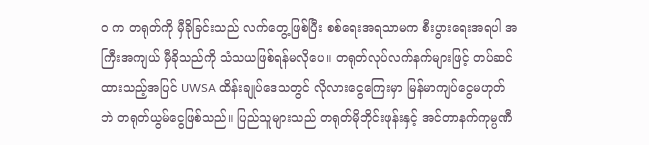၀ က တရုတ်ကို မှီခိုခြင်းသည် လက်တွေ့ဖြစ်ပြီး စစ်ရေးအရသာမက စီးပွားရေးအရပါ အကြီးအကျယ် မှီခိုသည်ကို သံသယဖြစ်ရန်မလိုပေ။ တရုတ်လုပ်လက်နက်များဖြင့် တပ်ဆင်ထားသည့်အပြင် UWSA ထိန်းချုပ်ဒေသတွင် လိုလားငွေကြေးမှာ မြန်မာကျပ်ငွေမဟုတ်ဘဲ တရုတ်ယွမ်ငွေဖြစ်သည်။ ပြည်သူများသည် တရုတ်မိုဘိုင်းဖုန်းနှင့် အင်တာနက်ကုမ္ပဏီ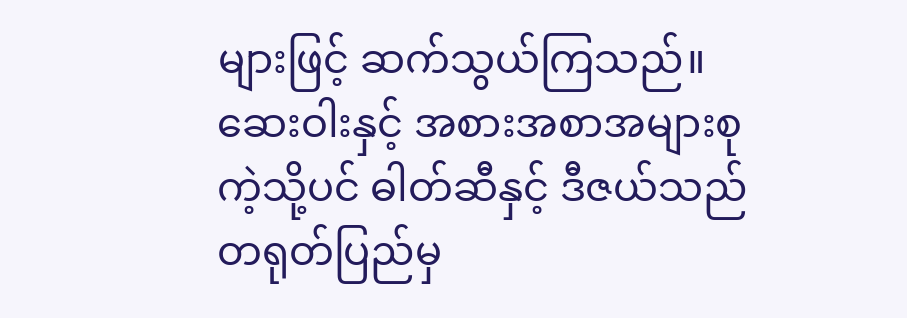များဖြင့် ဆက်သွယ်ကြသည်။ ဆေးဝါးနှင့် အစားအစာအများစုကဲ့သို့ပင် ဓါတ်ဆီနှင့် ဒီဇယ်သည် တရုတ်ပြည်မှ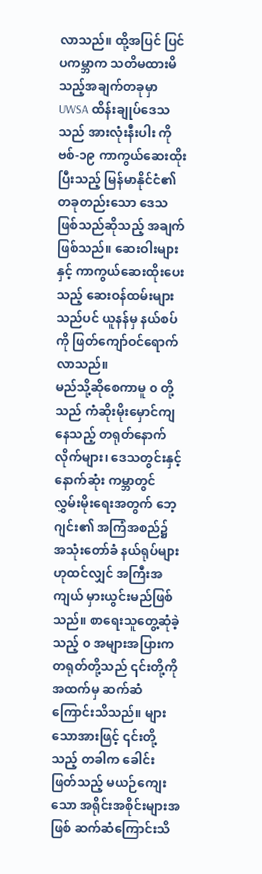လာသည်။ ထို့အပြင် ပြင်ပကမ္ဘာက သတိမထားမိသည့်အချက်တခုမှာ UWSA ထိန်းချုပ်ဒေသသည် အားလုံးနီးပါး ကိုဗစ်-၁၉ ကာကွယ်ဆေးထိုးပြီးသည့် မြန်မာနိုင်ငံ၏ တခုတည်းသော ဒေသဖြစ်သည်ဆိုသည့် အချက်ဖြစ်သည်။ ဆေးဝါးများနှင့် ကာကွယ်ဆေးထိုးပေးသည့် ဆေးဝန်ထမ်းများသည်ပင် ယူနန်မှ နယ်စပ်ကို ဖြတ်ကျော်ဝင်ရောက်လာသည်။
မည်သို့ဆိုစေကာမူ ၀ တို့သည် ကံဆိုးမိုးမှောင်ကျနေသည့် တရုတ်နောက်လိုက်များ၊ ဒေသတွင်းနှင့် နောက်ဆုံး ကမ္ဘာတွင် လွှမ်းမိုးရေးအတွက် ဘေ့ဂျင်း၏ အကြံအစည်၌ အသုံးတော်ခံ နယ်ရုပ်များဟုထင်လျှင် အကြီးအကျယ် မှားယွင်းမည်ဖြစ်သည်။ စာရေးသူတွေ့ဆုံခဲ့သည့် ၀ အများအပြားက တရုတ်တို့သည် ၎င်းတို့ကို အထက်မှ ဆက်ဆံကြောင်းသိသည်။ များသောအားဖြင့် ၎င်းတို့သည့် တခါက ခေါင်းဖြတ်သည့် မယဉ်ကျေးသော အရိုင်းအစိုင်းများအဖြစ် ဆက်ဆံကြောင်းသိ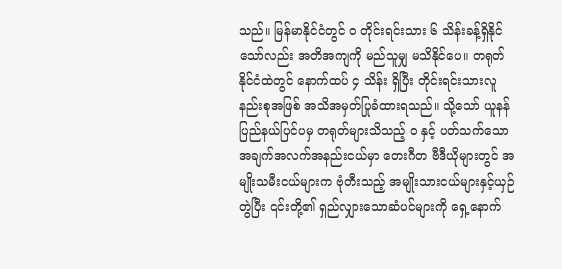သည်။ မြန်မာနိုင်ငံတွင် ၀ တိုင်းရင်းသား ၆ သိန်းခန့်ရှိနိုင်သော်လည်း အတိအကျကို မည်သူမျှ မသိနိုင်ပေ။ တရုတ်နိုင်ငံထဲတွင် နောက်ထပ် ၄ သိန်း ရှိပြီး တိုင်းရင်းသားလူနည်းစုအဖြစ် အသိအမှတ်ပြုခံထားရသည်။ သို့သော် ယူနန်ပြည်နယ်ပြင်ပမှ တရုတ်များသိသည့် ၀ နှင့် ပတ်သက်သောအချက်အလက်အနည်းငယ်မှာ တေးဂီတ ဗီဒီယိုများတွင် အမျိုးသမီးငယ်များက ဗုံတီးသည့် အမျိုးသားငယ်များနှင့်ယှဉ်တွဲပြီး ၎င်းတို့၏ ရှည်လျှားသောဆံပင်များကို ရှေ့နောက်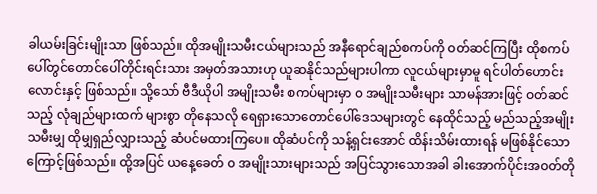ခါယမ်းခြင်းမျိုးသာ ဖြစ်သည်။ ထိုအမျိုးသမီးငယ်များသည် အနီရောင်ချည်စကပ်ကို ဝတ်ဆင်ကြပြီး ထိုစကပ်ပေါ်တွင်တောင်ပေါ်တိုင်းရင်းသား အမှတ်အသားဟု ယူဆနိုင်သည်များပါကာ လူငယ်များမှာမူ ရင်ပါတ်ဟောင်းလောင်းနှင့် ဖြစ်သည်။ သို့သော် ဗီဒီယိုပါ အမျိုးသမီး စကပ်များမှာ ၀ အမျိုးသမီးများ သာမန်အားဖြင့် ဝတ်ဆင်သည့် လုံချည်များထက် များစွာ တိုနေသလို ရေရှားသောတောင်ပေါ်ဒေသများတွင် နေထိုင်သည့် မည်သည့်အမျိုးသမီးမျှ ထိုမျှရှည်လျှားသည့် ဆံပင်မထားကြပေ။ ထိုဆံပင်ကို သန့်ရှင်းအောင် ထိန်းသိမ်းထားရန် မဖြစ်နိုင်သောကြောင့်ဖြစ်သည်။ ထို့အပြင် ယနေ့ခေတ် ၀ အမျိုးသားများသည် အပြင်သွားသောအခါ ခါးအောက်ပိုင်းအဝတ်တို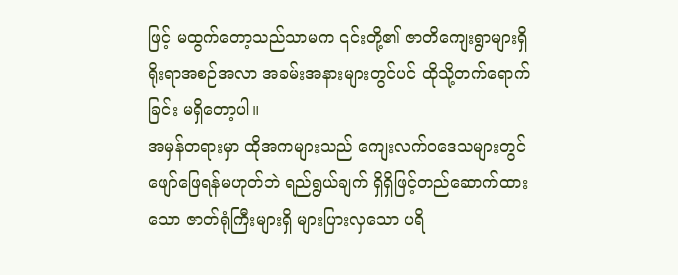ဖြင့် မထွက်တော့သည်သာမက ၎င်းတို့၏ ဇာတိကျေးရွာများရှိ ရိုးရာအစဉ်အလာ အခမ်းအနားများတွင်ပင် ထိုသို့တက်ရောက်ခြင်း မရှိတော့ပါ။
အမှန်တရားမှာ ထိုအကများသည် ကျေးလက်၀ဒေသများတွင် ဖျော်ဖြေရန်မဟုတ်ဘဲ ရည်ရွယ်ချက် ရှိရှိဖြင့်တည်ဆောက်ထားသော ဇာတ်ရုံကြီးများရှိ များပြားလှသော ပရိ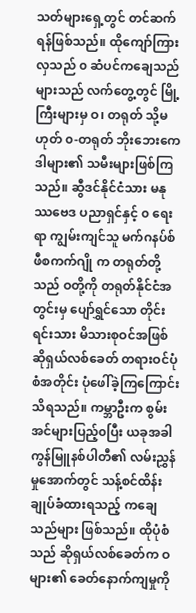သတ်များရှေ့တွင် တင်ဆက်ရန်ဖြစ်သည်။ ထိုကျော်ကြားလှသည် ၀ ဆံပင်ကချေသည်များသည် လက်တွေ့တွင် မြို့ကြီးများမှ ဝ၊ တရုတ် သို့မဟုတ် ၀-တရုတ် ဘိုးဘေးကေဒါများ၏ သမီးများဖြစ်ကြသည်။ ဆွီဒင်နိုင်ငံသား မနုဿဗေဒ ပညာရှင်နှင့် ၀ ရေးရာ ကျွမ်းကျင်သူ မက်ဂနပ်စ် ဖီစကက်ဂျို က တရုတ်တို့သည် ဝတို့ကို တရုတ်နိုင်ငံအတွင်းမှ ပျော်ရွှင်သော တိုင်းရင်းသား မိသားစုဝင်အဖြစ် ဆိုရှယ်လစ်ခေတ် တရားဝင်ပုံစံအတိုင်း ပုံဖေါ်ခဲ့ကြကြောင်း သိရသည်။ ကမ္ဘာဦးက စွမ်းအင်များပြည့်၀ပြီး ယခုအခါ ကွန်မြူနစ်ပါတီ၏ လမ်းညွှန်မှုအောက်တွင် သန့်စင်ထိန်းချုပ်ခံထားရသည့် ကချေသည်များ ဖြစ်သည်။ ထိုပုံစံသည် ဆိုရှယ်လစ်ခေတ်က ဝများ၏ ခေတ်နောက်ကျမှုကို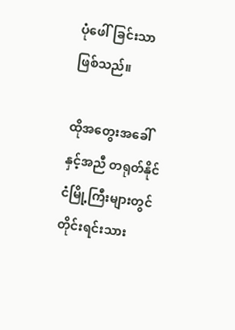ပုံဖေါ်ခြင်းသာဖြစ်သည်။

ထိုအတွေးအခေါ်နှင့်အညီ တရုတ်နိုင်ငံမြို့ကြီးများတွင် တိုင်းရင်းသား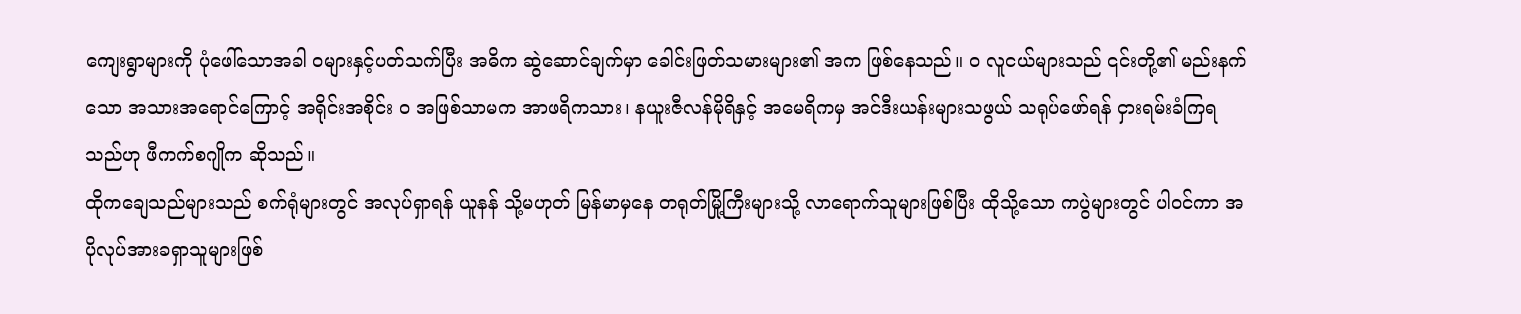ကျေးရွာများကို ပုံဖေါ်သောအခါ ဝများနှင့်ပတ်သက်ပြီး အဓိက ဆွဲဆောင်ချက်မှာ ခေါင်းဖြတ်သမားများ၏ အက ဖြစ်နေသည်။ ၀ လူငယ်များသည် ၎င်းတို့၏ မည်းနက်သော အသားအရောင်ကြောင့် အရိုင်းအစိုင်း ၀ အဖြစ်သာမက အာဖရိကသား၊ နယူးဇီလန်မိုရိနှင့် အမေရိကမှ အင်ဒီးယန်းများသဖွယ် သရုပ်ဖော်ရန် ငှားရမ်းခံကြရသည်ဟု ဖီကက်စဂျိုက ဆိုသည်။
ထိုကချေသည်များသည် စက်ရုံများတွင် အလုပ်ရှာရန် ယူနန် သို့မဟုတ် မြန်မာမှနေ တရုတ်မြို့ကြီးများသို့ လာရောက်သူများဖြစ်ပြီး ထိုသို့သော ကပွဲများတွင် ပါဝင်ကာ အပိုလုပ်အားခရှာသူများဖြစ်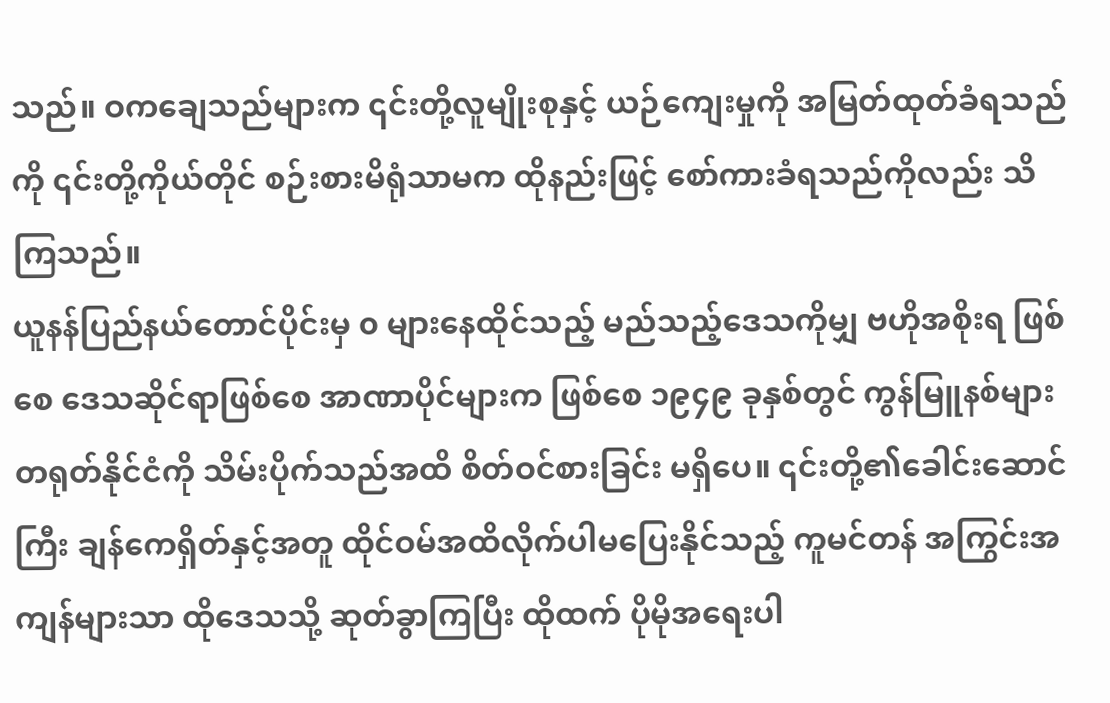သည်။ ဝကချေသည်များက ၎င်းတို့လူမျိုးစုနှင့် ယဉ်ကျေးမှုကို အမြတ်ထုတ်ခံရသည်ကို ၎င်းတို့ကိုယ်တိုင် စဉ်းစားမိရုံသာမက ထိုနည်းဖြင့် စော်ကားခံရသည်ကိုလည်း သိကြသည်။
ယူနန်ပြည်နယ်တောင်ပိုင်းမှ ၀ များနေထိုင်သည့် မည်သည့်ဒေသကိုမျှ ဗဟိုအစိုးရ ဖြစ်စေ ဒေသဆိုင်ရာဖြစ်စေ အာဏာပိုင်များက ဖြစ်စေ ၁၉၄၉ ခုနှစ်တွင် ကွန်မြူနစ်များ တရုတ်နိုင်ငံကို သိမ်းပိုက်သည်အထိ စိတ်ဝင်စားခြင်း မရှိပေ။ ၎င်းတို့၏ခေါင်းဆောင်ကြီး ချန်ကေရှိတ်နှင့်အတူ ထိုင်ဝမ်အထိလိုက်ပါမပြေးနိုင်သည့် ကူမင်တန် အကြွင်းအကျန်များသာ ထိုဒေသသို့ ဆုတ်ခွာကြပြီး ထိုထက် ပိုမိုအရေးပါ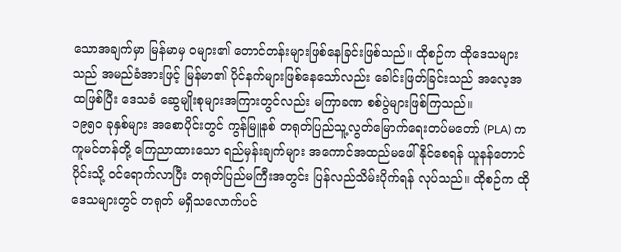သောအချက်မှာ မြန်မာမှ ဝများ၏ တောင်တန်းများဖြစ်နေခြင်းဖြစ်သည်။ ထိုစဉ်က ထိုဒေသများသည် အမည်ခံအားဖြင့် မြန်မာ၏ ပိုင်နက်များဖြစ်နေသော်လည်း ခေါင်းဖြတ်ခြင်းသည် အလေ့အထဖြစ်ပြီး ဒေသခံ ဆွေမျိုးစုများအကြားတွင်လည်း မကြာခဏ စစ်ပွဲများဖြစ်ကြသည်။
၁၉၅၀ ခုနှစ်များ အစောပိုင်းတွင် ကွန်မြူနစ် တရုတ်ပြည်သူ့လွတ်မြောက်ရေးတပ်မတော် (PLA) က ကူမင်တန်တို့ ကြေညာထားသော ရည်မှန်းချက်များ အကောင်အထည်မဖေါ်နိုင်စေရန် ယူနန်တောင်ပိုင်းသို့ ဝင်ရောက်လာပြီး တရုတ်ပြည်မကြီးအတွင်း ပြန်လည်သိမ်းပိုက်ရန် လုပ်သည်။ ထိုစဉ်က ထိုဒေသများတွင် တရုတ် မရှိသလောက်ပင်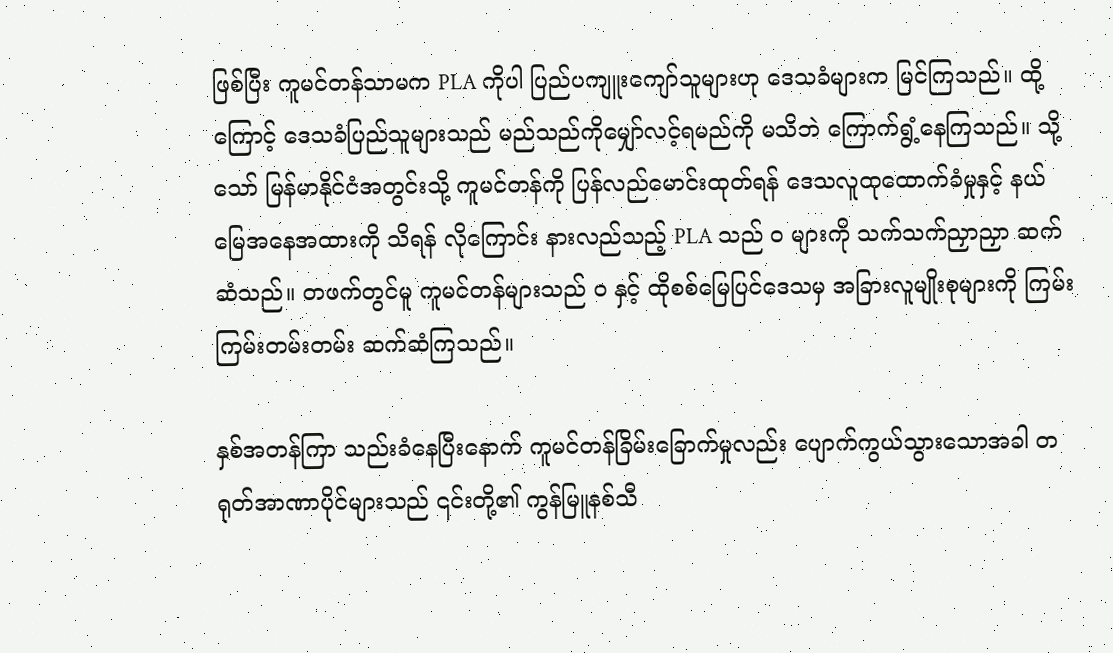ဖြစ်ပြီး ကူမင်တန်သာမက PLA ကိုပါ ပြည်ပကျူးကျော်သူများဟု ဒေသခံများက မြင်ကြသည်။ ထို့ကြောင့် ဒေသခံပြည်သူများသည် မည်သည်ကိုမျှော်လင့်ရမည်ကို မသိဘဲ ကြောက်ရွံ့နေကြသည်။ သို့သော် မြန်မာနိုင်ငံအတွင်းသို့ ကူမင်တန်ကို ပြန်လည်မောင်းထုတ်ရန် ဒေသလူထုထောက်ခံမှုနှင့် နယ်မြေအနေအထားကို သိရန် လိုကြောင်း နားလည်သည့် PLA သည် ၀ များကို သက်သက်ညှာညှာ ဆက်ဆံသည်။ တဖက်တွင်မူ ကူမင်တန်များသည် ၀ နှင့် ထိုစစ်မြေပြင်ဒေသမှ အခြားလူမျိုးစုများကို ကြမ်းကြမ်းတမ်းတမ်း ဆက်ဆံကြသည်။

နှစ်အတန်ကြာ သည်းခံနေပြီးနောက် ကူမင်တန်ခြိမ်းခြောက်မှုလည်း ပျောက်ကွယ်သွားသောအခါ တရုတ်အာဏာပိုင်များသည် ၎င်းတို့၏ ကွန်မြူနစ်သီ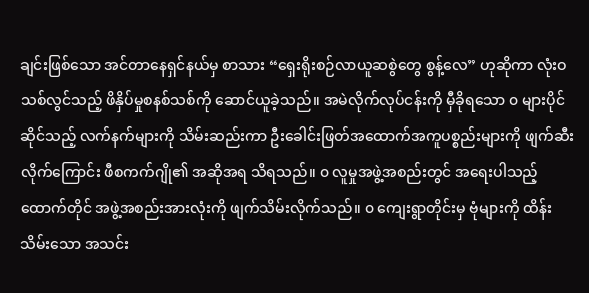ချင်းဖြစ်သော အင်တာနေရှင်နယ်မှ စာသား “ရှေးရိုးစဉ်လာယူဆစွဲတွေ စွန့်လေ” ဟုဆိုကာ လုံးဝသစ်လွင်သည့် ဖိနှိပ်မှုစနစ်သစ်ကို ဆောင်ယူခဲ့သည်။ အမဲလိုက်လုပ်ငန်းကို မှီခိုရသော ၀ များပိုင်ဆိုင်သည့် လက်နက်များကို သိမ်းဆည်းကာ ဦးခေါင်းဖြတ်အထောက်အကူပစ္စည်းများကို ဖျက်ဆီးလိုက်ကြောင်း ဖီစကက်ဂျို၏ အဆိုအရ သိရသည်။ ၀ လူမှုအဖွဲ့အစည်းတွင် အရေးပါသည့် ထောက်တိုင် အဖွဲ့အစည်းအားလုံးကို ဖျက်သိမ်းလိုက်သည်။ ၀ ကျေးရွာတိုင်းမှ ဗုံများကို ထိန်းသိမ်းသော အသင်း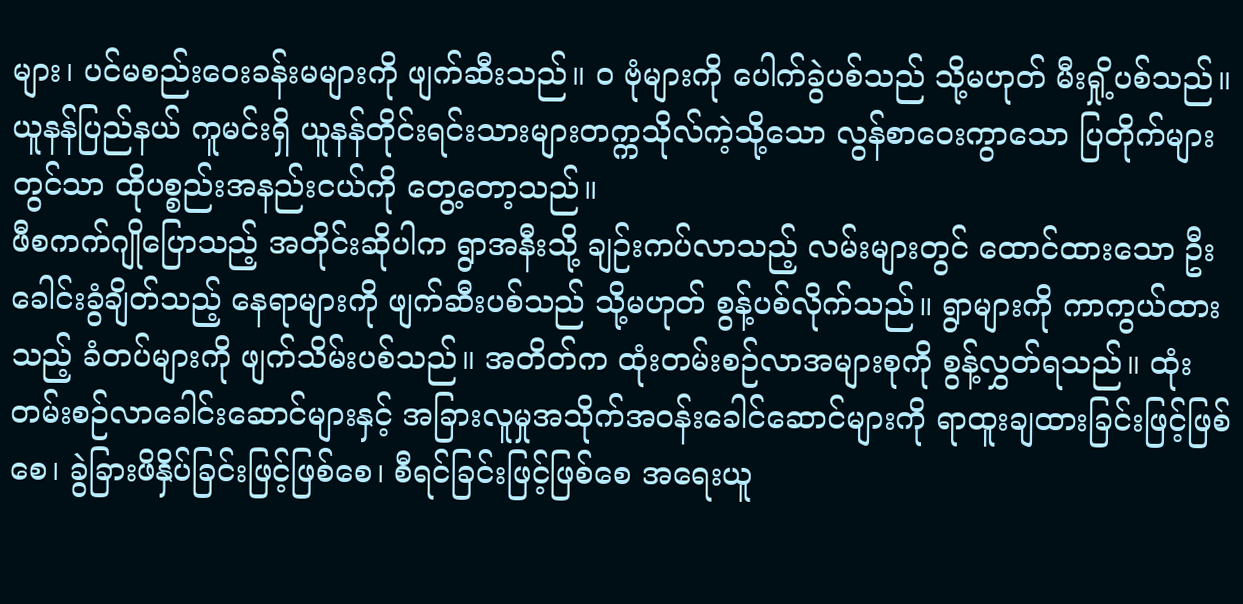များ၊ ပင်မစည်းဝေးခန်းမများကို ဖျက်ဆီးသည်။ ၀ ဗုံများကို ပေါက်ခွဲပစ်သည် သို့မဟုတ် မီးရှို့ပစ်သည်။ ယူနန်ပြည်နယ် ကူမင်းရှိ ယူနန်တိုင်းရင်းသားများတက္ကသိုလ်ကဲ့သို့သော လွန်စာဝေးကွာသော ပြတိုက်များတွင်သာ ထိုပစ္စည်းအနည်းငယ်ကို တွေ့တော့သည်။
ဖီစကက်ဂျိုပြောသည့် အတိုင်းဆိုပါက ရွာအနီးသို့ ချဉ်းကပ်လာသည့် လမ်းများတွင် ထောင်ထားသော ဦးခေါင်းခွံချိတ်သည့် နေရာများကို ဖျက်ဆီးပစ်သည် သို့မဟုတ် စွန့်ပစ်လိုက်သည်။ ရွာများကို ကာကွယ်ထားသည့် ခံတပ်များကို ဖျက်သိမ်းပစ်သည်။ အတိတ်က ထုံးတမ်းစဉ်လာအများစုကို စွန့်လွှတ်ရသည်။ ထုံးတမ်းစဉ်လာခေါင်းဆောင်များနှင့် အခြားလူမှုအသိုက်အဝန်းခေါင်ဆောင်များကို ရာထူးချထားခြင်းဖြင့်ဖြစ်စေ၊ ခွဲခြားဖိနှိပ်ခြင်းဖြင့်ဖြစ်စေ၊ စီရင်ခြင်းဖြင့်ဖြစ်စေ အရေးယူ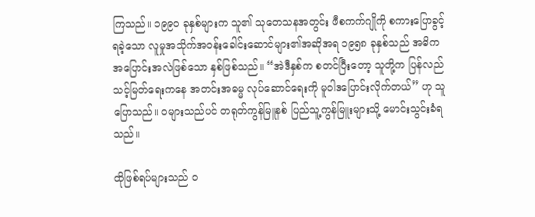ကြသည်။ ၁၉၉၀ ခုနှစ်များက သူ၏ သုတေသနအတွင်း ဖီစကက်ဂျိုကို စကားပြောခွင့်ရခဲ့သော လူမှုအသိုက်အဝန်းခေါင်းဆောင်များ၏အဆိုအရ ၁၉၅၈ ခုနှစ်သည် အဓိက အပြောင်းအလဲဖြစ်သော နှစ်ဖြစ်သည်။ “အဲဒီနှစ်က စတင်ပြီးတော့ သူတို့က ပြန်လည်သင့်မြတ်ရေးကနေ အတင်းအဓမ္မ လုပ်ဆောင်ရေးကို မူဝါဒပြောင်းလိုက်တယ်” ဟု သူပြောသည်။ ဝများသည်ပင် တရုတ်ကွန်မြူနစ် ပြည်သူ့ကွန်မြူးများသို့ မောင်းသွင်းခံရသည်။

ထိုဖြစ်ရပ်များသည် ၀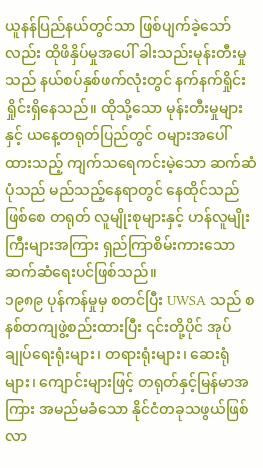ယူနန်ပြည်နယ်တွင်သာ ဖြစ်ပျက်ခဲ့သော်လည်း ထိုဖိနှိပ်မှုအပေါ် ခါးသည်းမုန်းတီးမှုသည် နယ်စပ်နှစ်ဖက်လုံးတွင် နက်နက်ရှိုင်းရှိုင်းရှိနေသည်။ ထိုသို့သော မုန်းတီးမှုများနှင့် ယနေ့တရုတ်ပြည်တွင် ဝများအပေါ် ထားသည့် ကျက်သရေကင်းမဲ့သော ဆက်ဆံပုံသည် မည်သည့်နေရာတွင် နေထိုင်သည်ဖြစ်စေ တရုတ် လူမျိုးစုများနှင့် ဟန်လူမျိုးကြီးများအကြား ရှည်ကြာစိမ်းကားသော ဆက်ဆံရေးပင်ဖြစ်သည်။
၁၉၈၉ ပုန်ကန်မှုမှ စတင်ပြီး UWSA သည် စနစ်တကျဖွဲ့စည်းထားပြီး ၎င်းတို့ပိုင် အုပ်ချုပ်ရေးရုံးများ၊ တရားရုံးများ၊ ဆေးရုံများ၊ ကျောင်းများဖြင့် တရုတ်နှင့်မြန်မာအကြား အမည်မခံသော နိုင်ငံတခုသဖွယ်ဖြစ်လာ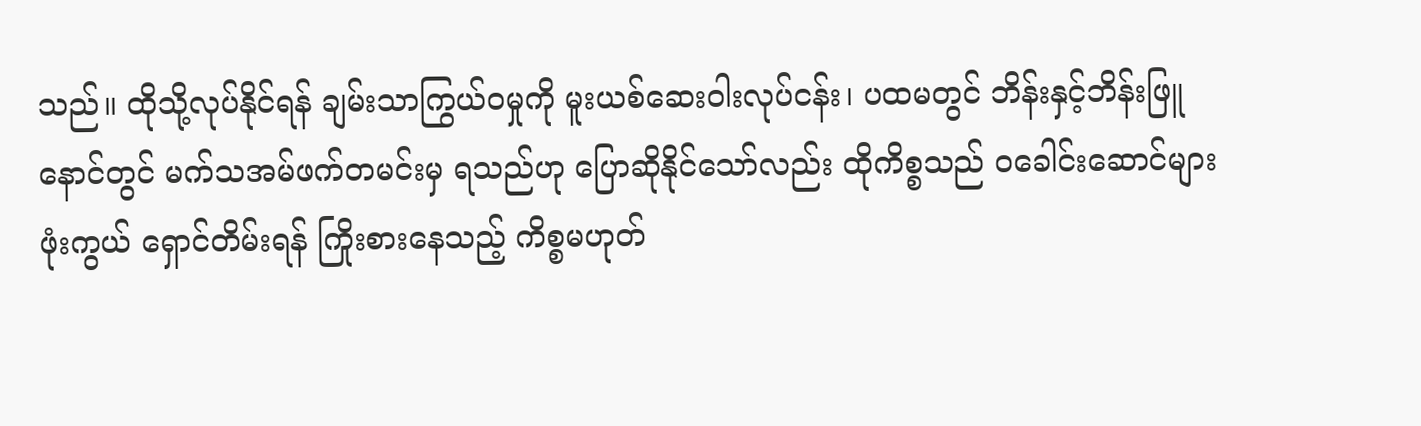သည်။ ထိုသို့လုပ်နိုင်ရန် ချမ်းသာကြွယ်ဝမှုကို မူးယစ်ဆေးဝါးလုပ်ငန်း၊ ပထမတွင် ဘိန်းနှင့်ဘိန်းဖြူ နောင်တွင် မက်သအမ်ဖက်တမင်းမှ ရသည်ဟု ပြောဆိုနိုင်သော်လည်း ထိုကိစ္စသည် ၀ခေါင်းဆောင်များ ဖုံးကွယ် ရှောင်တိမ်းရန် ကြိုးစားနေသည့် ကိစ္စမဟုတ်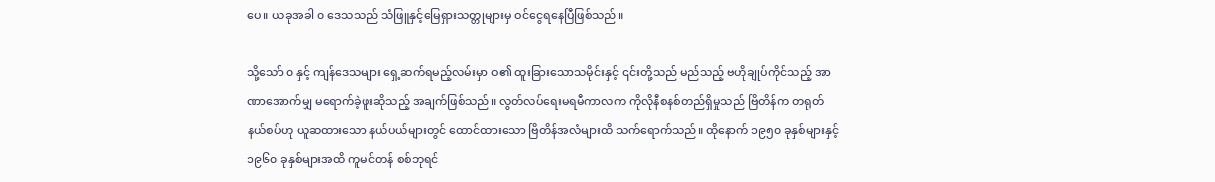ပေ။ ယခုအခါ ၀ ဒေသသည် သံဖြူနှင့်မြေရှားသတ္တုများမှ ဝင်ငွေရနေပြီဖြစ်သည်။

သို့သော် ၀ နှင့် ကျန်ဒေသများ ရှေ့ဆက်ရမည့်လမ်းမှာ ဝ၏ ထူးခြားသောသမိုင်းနှင့် ၎င်းတို့သည် မည်သည့် ဗဟိုချုပ်ကိုင်သည့် အာဏာအောက်မျှ မရောက်ခဲ့ဖူးဆိုသည့် အချက်ဖြစ်သည်။ လွတ်လပ်ရေးမရမီကာလက ကိုလိုနီစနစ်တည်ရှိမှုသည် ဗြိတိန်က တရုတ်နယ်စပ်ဟု ယူဆထားသော နယ်ပယ်များတွင် ထောင်ထားသော ဗြိတိန်အလံများထိ သက်ရောက်သည်။ ထိုနောက် ၁၉၅၀ ခုနှစ်များနှင့် ၁၉၆၀ ခုနှစ်များအထိ ကူမင်တန် စစ်ဘုရင်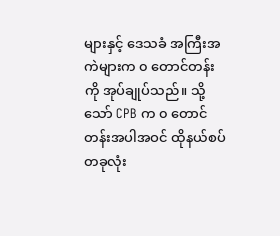များနှင့် ဒေသခံ အကြီးအကဲများက ၀ တောင်တန်းကို အုပ်ချုပ်သည်။ သို့သော် CPB က ၀ တောင်တန်းအပါအဝင် ထိုနယ်စပ်တခုလုံး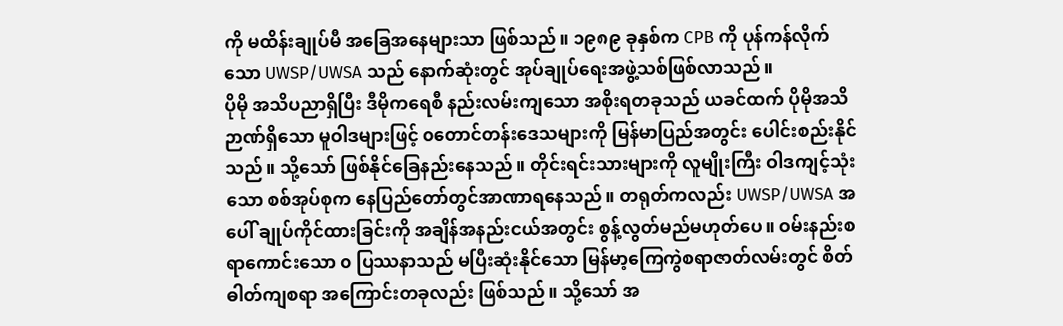ကို မထိန်းချုပ်မီ အခြေအနေများသာ ဖြစ်သည်။ ၁၉၈၉ ခုနှစ်က CPB ကို ပုန်ကန်လိုက်သော UWSP/UWSA သည် နောက်ဆုံးတွင် အုပ်ချုပ်ရေးအဖွဲ့သစ်ဖြစ်လာသည်။
ပိုမို အသိပညာရှိပြီး ဒီမိုကရေစီ နည်းလမ်းကျသော အစိုးရတခုသည် ယခင်ထက် ပိုမိုအသိဉာဏ်ရှိသော မူဝါဒများဖြင့် ၀တောင်တန်းဒေသများကို မြန်မာပြည်အတွင်း ပေါင်းစည်းနိုင်သည်။ သို့သော် ဖြစ်နိုင်ခြေနည်းနေသည်။ တိုင်းရင်းသားများကို လူမျိုးကြီး ဝါဒကျင့်သုံးသော စစ်အုပ်စုက နေပြည်တော်တွင်အာဏာရနေသည်။ တရုတ်ကလည်း UWSP/UWSA အပေါ် ချုပ်ကိုင်ထားခြင်းကို အချိန်အနည်းငယ်အတွင်း စွန့်လွတ်မည်မဟုတ်ပေ။ ဝမ်းနည်းစရာကောင်းသော ၀ ပြဿနာသည် မပြီးဆုံးနိုင်သော မြန်မာ့ကြေကွဲစရာဇာတ်လမ်းတွင် စိတ်ဓါတ်ကျစရာ အကြောင်းတခုလည်း ဖြစ်သည်။ သို့သော် အ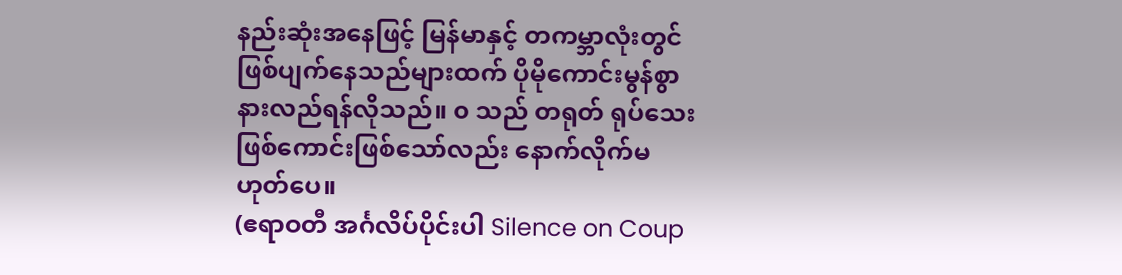နည်းဆုံးအနေဖြင့် မြန်မာနှင့် တကမ္ဘာလုံးတွင် ဖြစ်ပျက်နေသည်များထက် ပိုမိုကောင်းမွန်စွာ နားလည်ရန်လိုသည်။ ၀ သည် တရုတ် ရုပ်သေးဖြစ်ကောင်းဖြစ်သော်လည်း နောက်လိုက်မဟုတ်ပေ။
(ဧရာဝတီ အင်္ဂလိပ်ပိုင်းပါ Silence on Coup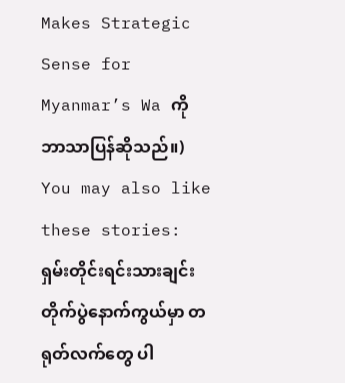Makes Strategic Sense for Myanmar’s Wa ကို ဘာသာပြန်ဆိုသည်။)
You may also like these stories:
ရှမ်းတိုင်းရင်းသားချင်း တိုက်ပွဲနောက်ကွယ်မှာ တရုတ်လက်တွေ ပါ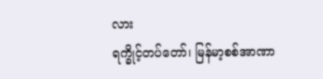လား
ရက္ခိုင့်တပ်တော်၊ မြန်မာ့စစ်အာဏာ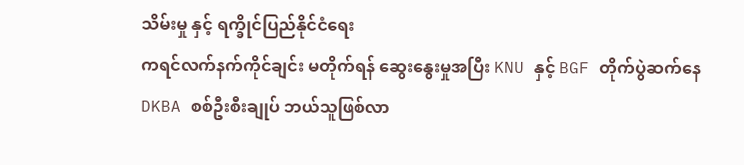သိမ်းမှု နှင့် ရက္ခိုင်ပြည်နိုင်ငံရေး
ကရင်လက်နက်ကိုင်ချင်း မတိုက်ရန် ဆွေးနွေးမှုအပြီး KNU နှင့် BGF တိုက်ပွဲဆက်နေ
DKBA စစ်ဦးစီးချုပ် ဘယ်သူဖြစ်လာ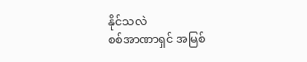နိုင်သလဲ
စစ်အာဏာရှင် အမြစ်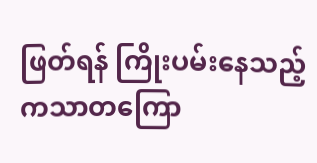ဖြတ်ရန် ကြိုးပမ်းနေသည့် ကသာတကြော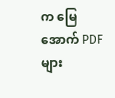က မြေအောက် PDF များ